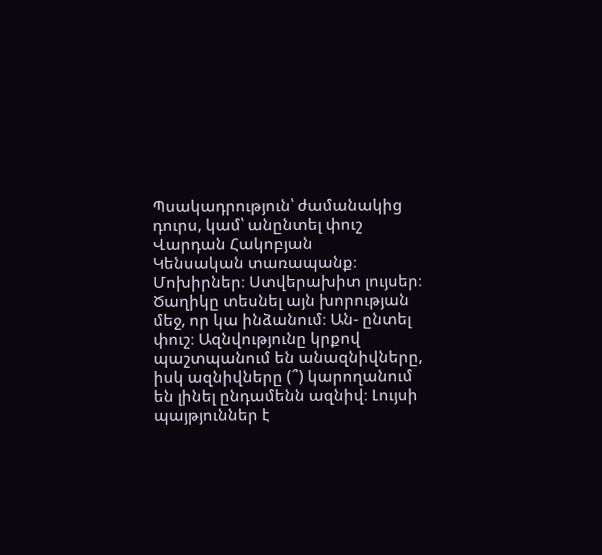Պսակադրություն՝ ժամանակից դուրս, կամ՝ անընտել փուշ
Վարդան Հակոբյան
Կենսական տառապանք։ Մոխիրներ։ Ստվերախիտ լույսեր։ Ծաղիկը տեսնել այն խորության մեջ, որ կա ինձանում։ Ան- ընտել փուշ։ Ազնվությունը կրքով պաշտպանում են անազնիվները, իսկ ազնիվները (՞) կարողանում են լինել ընդամենն ազնիվ։ Լույսի պայթյուններ է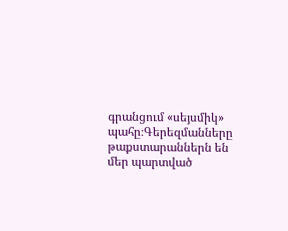գրանցում «սեյսմիկ» պահը։Գերեզմանները թաքստարաններն են մեր պարտված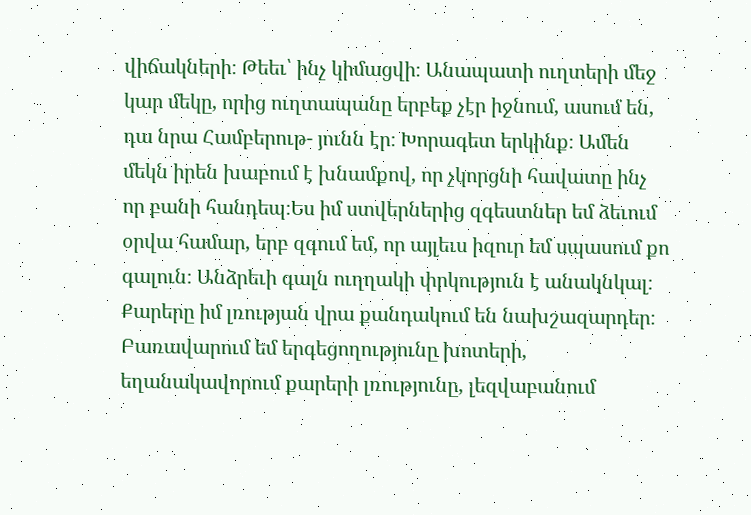վիճակների։ Թեեւ՝ ինչ կիմացվի։ Անապատի ուղտերի մեջ կար մեկը, որից ուղտապանը երբեք չէր իջնում, ասում են, դա նրա Համբերութ- յունն էր։ Խորագետ երկինք։ Ամեն մեկն իրեն խաբում է խնամքով, որ չկորցնի հավատը ինչ որ բանի հանդեպ։Ես իմ ստվերներից զգեստներ եմ ձեւում օրվա համար, երբ զգում եմ, որ այլեւս իզուր եմ սպասում քո գալուն։ Անձրեւի գալն ուղղակի փրկություն է անակնկալ։ Քարերը իմ լռության վրա քանդակում են նախշազարդեր։ Բառավարում եմ երգեցողությունը խոտերի, եղանակավորում քարերի լռությունը, լեզվաբանում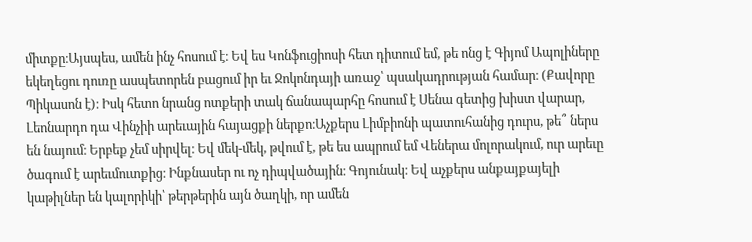միտքը։Այսպես, ամեն ինչ հոսում է։ Եվ ես Կոնֆուցիոսի հետ դիտում եմ, թե ոնց է Գիյոմ Ապոլիները եկեղեցու դուռը ասպետորեն բացում իր եւ Ջոկոնդայի առաջ՝ պսակադրության համար։ (Քավորը Պիկասոն է)։ Իսկ հետո նրանց ոտքերի տակ ճանապարհը հոսում է Սենա գետից խիստ վարար, Լեոնարդո դա Վինչիի արեւային հայացքի ներքո։Աչքերս Լիմբիոնի պատուհանից դուրս, թե՞ ներս են նայում։ Երբեք չեմ սիրվել։ Եվ մեկ-մեկ, թվում է, թե ես ապրում եմ Վեներա մոլորակում, ուր արեւը ծագում է արեւմուտքից։ Ինքնասեր ու ոչ դիպվածային։ Գոյունակ։ Եվ աչքերս անքայքայելի կաթիլներ են կալորիկի՝ թերթերին այն ծաղկի, որ ամեն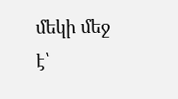մեկի մեջ է՝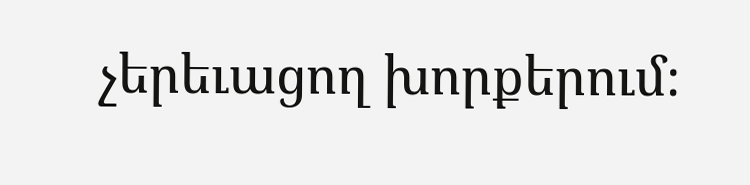չերեւացող խորքերում։